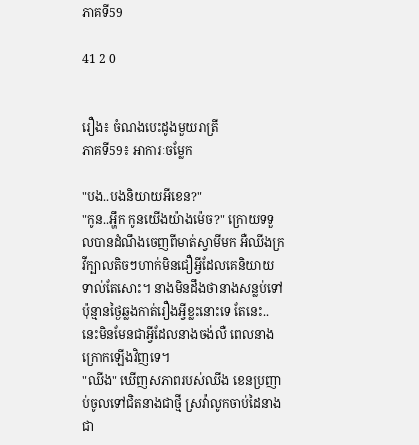ភាគទី59

41 2 0


រឿង៖ ចំណងបេះដូងមួយរាត្រី
ភាគទី59៖ អាការៈចម្លែក

"បង..បងនិយាយអីខេន?"
"កូន..អ្ហឹក កូនយើងយ៉ាងម៉េច?" ក្រោយទទួលបានដំណឹងចេញពីមាត់ស្វាមីមក អឺឈីងក្រវីក្បាលតិចៗហាក់មិនជឿអ្វីដែលគេនិយាយទាល់តែសោះ។ នាងមិនដឹងថានាងសន្លប់ទៅប៉ុន្មានថ្ងៃឆ្លងកាត់រឿងអ្វីខ្លះនោះទេ តែនេះ..នេះមិនមែនជាអ្វីដែលនាងចង់លឺ ពេលនាងក្រោកឡើងវិញទេ។
"ឈីង" ឃើញសភាពរបស់ឈីង ខេនប្រញាប់ចូលទៅជិតនាងជាថ្មី ស្រវ៉ាលូកចាប់ដៃនាងជា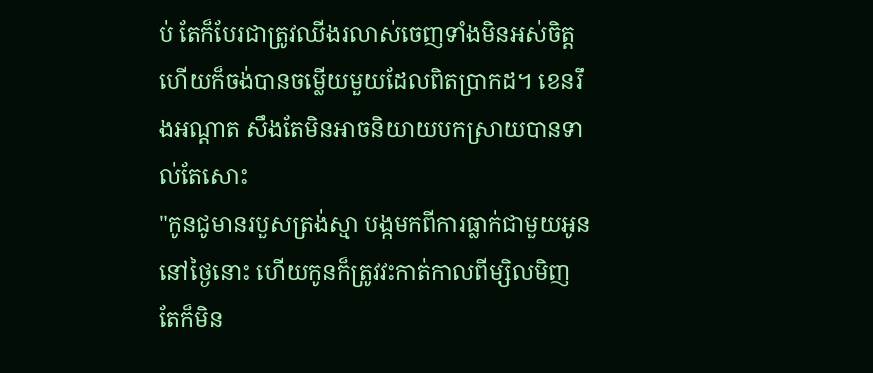ប់ តែក៏បែរជាត្រូវឈីងរលាស់ចេញទាំងមិនអស់ចិត្ត ហើយក៏ចង់បានចម្លើយមួយដែលពិតប្រាកដ។ ខេនរឹងអណ្ដាត សឹងតែមិនអាចនិយាយបកស្រាយបានទាល់តែសោះ
"កូនជូមានរបួសត្រង់ស្មា បង្កមកពីការធ្លាក់ជាមួយអូននៅថ្ងៃនោះ ហើយកូនក៏ត្រូវវះកាត់កាលពីម្សិលមិញ តែក៏មិន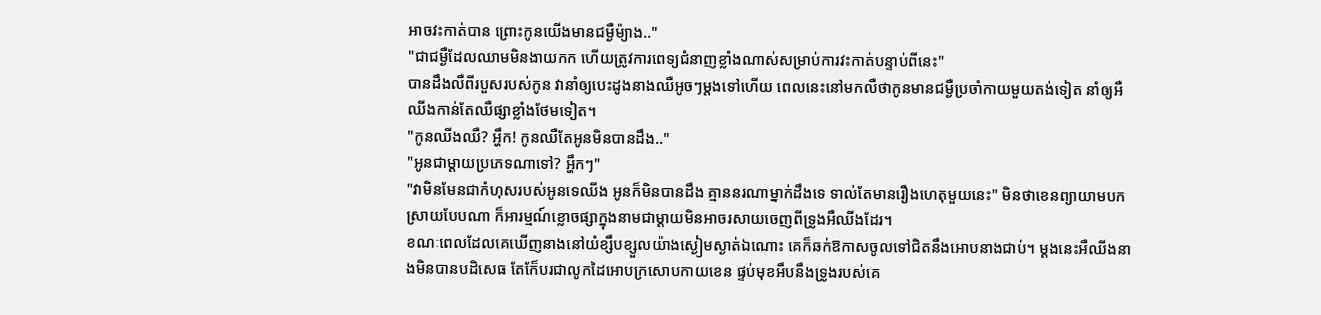អាចវះកាត់បាន ព្រោះកូនយើងមានជម្ងឺម៉្យាង.."
"ជាជម្ងឺដែលឈាមមិនងាយកក ហើយត្រូវការពេទ្យជំនាញខ្លាំងណាស់សម្រាប់ការវះកាត់បន្ទាប់ពីនេះ"
បានដឹងលឺពីរបួសរបស់កូន វានាំឲ្យបេះដូងនាងឈឺអូចៗម្ដងទៅហើយ ពេលនេះនៅមកលឺថាកូនមានជម្ងឺប្រចាំកាយមួយតង់ទៀត នាំឲ្យអឺឈីងកាន់តែឈឺផ្សាខ្លាំងថែមទៀត។
"កូនឈីងឈឺ? អ្ហឹក! កូនឈឺតែអូនមិនបានដឹង.."
"អូនជាម្ដាយប្រភេទណាទៅ? អ្ហឹកៗ"
"វាមិនមែនជាកំហុសរបស់អូនទេឈីង អូនក៏មិនបានដឹង គ្មាននរណាម្នាក់ដឹងទេ ទាល់តែមានរឿងហេតុមួយនេះ" មិនថាខេនព្យាយាមបកស្រាយបែបណា ក៏អារម្មណ៍ខ្លោចផ្សាក្នុងនាមជាម្ដាយមិនអាចរសាយចេញពីទ្រូងអឺឈីងដែរ។
ខណៈពេលដែលគេឃើញនាងនៅយំខ្សឹបខ្សួលយ៉ាងស្ងៀមស្ងាត់ឯណោះ គេក៏ឆក់ឱកាសចូលទៅជិតនឹងអោបនាងជាប់។ ម្ដងនេះអឺឈីងនាងមិនបានបដិសេធ តែក៏ែបរជាលូកដៃអោបក្រសោបកាយខេន ផ្ទប់មុខអឹបនឹងទ្រូងរបស់គេ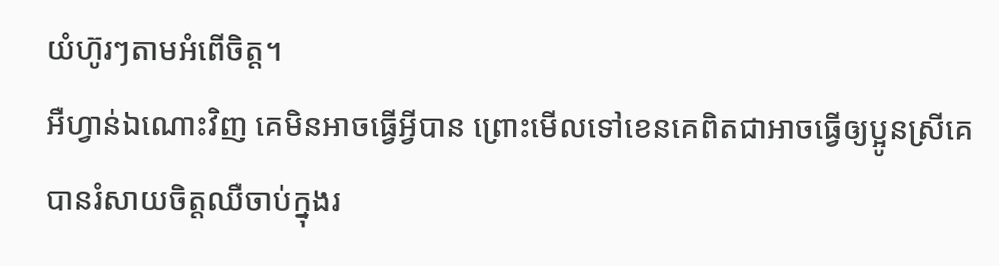យំហ៊ូរៗតាមអំពើចិត្ត។
អឺហ្វាន់ឯណោះវិញ គេមិនអាចធ្វើអ្វីបាន ព្រោះមើលទៅខេនគេពិតជាអាចធ្វើឲ្យប្អូនស្រីគេបានរំសាយចិត្តឈឺចាប់ក្នុងរ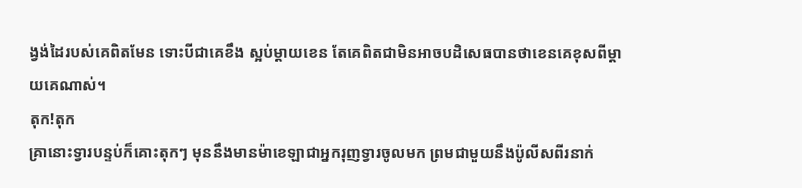ង្វង់ដៃរបស់គេពិតមែន ទោះបីជាគេខឹង ស្អប់ម្ដាយខេន តែគេពិតជាមិនអាចបដិសេធបានថាខេនគេខុសពីម្ដាយគេណាស់។
តុក!តុក
គ្រានោះទ្វារបន្ទប់ក៏គោះតុកៗ មុននឹងមានម៉ាខេឡាជាអ្នករុញទ្វារចូលមក ព្រមជាមួយនឹងប៉ូលីសពីរនាក់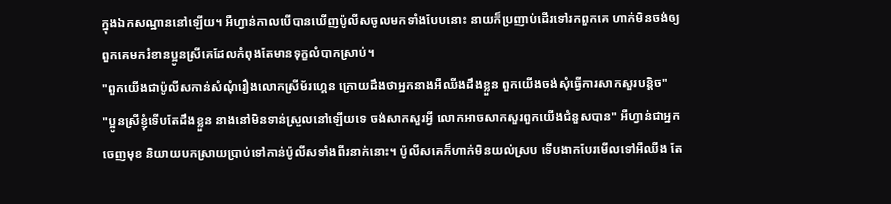ក្នុងឯកសណ្ឋាននៅឡើយ។ អឺហ្វាន់កាលបើបានឃើញប៉ូលីសចូលមកទាំងបែបនោះ នាយក៏ប្រញាប់ដើរទៅរកពួកគេ ហាក់មិនចង់ឲ្យពួកគេមករំខានប្អូនស្រីគេដែលកំពុងតែមានទុក្ខលំបាកស្រាប់។
"ពួកយើងជាប៉ូលីសកាន់សំណុំរឿងលោកស្រីម័រហ្គេន ក្រោយដឹងថាអ្នកនាងអឺឈីងដឹងខ្លួន ពួកយើងចង់សុំធ្វើការសាកសួរបន្តិច"
"ប្អូនស្រីខ្ញុំទើបតែដឹងខ្លួន នាងនៅមិនទាន់ស្រួលនៅឡើយទេ ចង់សាកសួរអ្វី លោកអាចសាកសួរពួកយើងជំនួសបាន" អឺហ្វាន់ជាអ្នកចេញមុខ និយាយបកស្រាយប្រាប់ទៅកាន់ប៉ូលីសទាំងពីរនាក់នោះ។ ប៉ូលីសគេក៏ហាក់មិនយល់ស្រប ទើបងាកបែរមើលទៅអឺឈីង តែ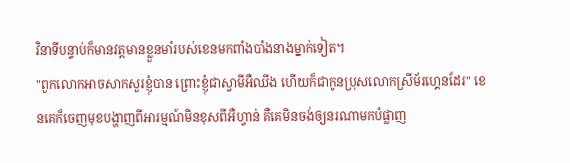វិនាទីបន្ទាប់ក៏មានវត្តមានខ្លួនមាំរបស់ខេនមកពាំងបាំងនាងម្នាក់ទៀត។
"ពួកលោកអាចសាកសួរខ្ញុំបាន ព្រោះខ្ញុំជាស្វាមីអឺឈីង ហើយក៏ជាកូនប្រុសលោកស្រីម័រហ្គេនដែរ" ខេនគេក៏ចេញមុខបង្ហាញពីអារម្មណ៍មិនខុសពីអឺហ្វាន់ គឺគេមិនចង់ឲ្យនរណាមកបំផ្លាញ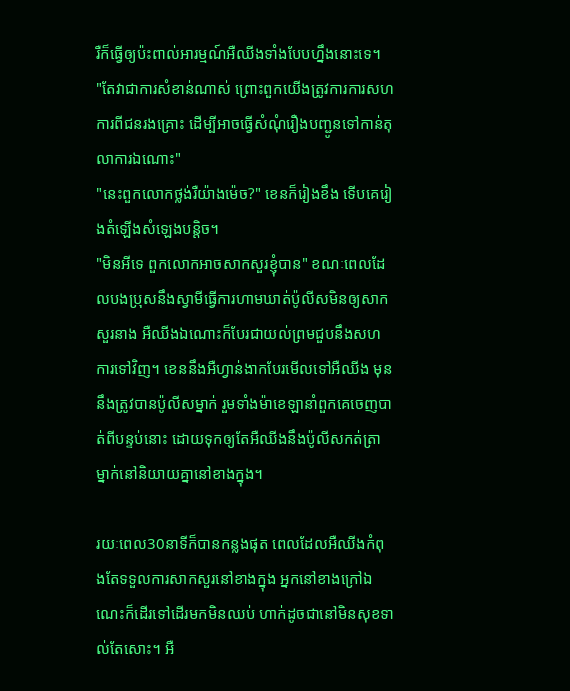រឺក៏ធ្វើឲ្យប៉ះពាល់អារម្មណ៍អឺឈីងទាំងបែបហ្នឹងនោះទេ។
"តែវាជាការសំខាន់ណាស់ ព្រោះពួកយើងត្រូវការការសហការពីជនរងគ្រោះ ដើម្បីអាចធ្វើសំណុំរឿងបញ្ជូនទៅកាន់តុលាការឯណោះ"
"នេះពួកលោកថ្លង់រឺយ៉ាងម៉េច?" ខេនក៏រៀងខឹង ទើបគេរៀងតំឡើងសំឡេងបន្តិច។
"មិនអីទេ ពួកលោកអាចសាកសួរខ្ញុំបាន" ខណៈពេលដែលបងប្រុសនឹងស្វាមីធ្វើការហាមឃាត់ប៉ូលីសមិនឲ្យសាកសួរនាង អឺឈីងឯណោះក៏បែរជាយល់ព្រមជួបនឹងសហការទៅវិញ។ ខេននឹងអឺហ្វាន់ងាកបែរមើលទៅអឺឈីង មុននឹងត្រូវបានប៉ូលីសម្នាក់ រួមទាំងម៉ាខេឡានាំពួកគេចេញបាត់ពីបន្ទប់នោះ ដោយទុកឲ្យតែអឺឈីងនឹងប៉ូលីសកត់ត្រាម្នាក់នៅនិយាយគ្នានៅខាងក្នុង។

រយៈពេល30នាទីក៏បានកន្លងផុត ពេលដែលអឺឈីងកំពុងតែទទួលការសាកសួរនៅខាងក្នុង អ្នកនៅខាងក្រៅឯណេះក៏ដើរទៅដើរមកមិនឈប់ ហាក់ដូចជានៅមិនសុខទាល់តែសោះ។ អឺ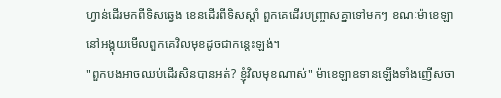ហ្វាន់ដើរមកពីទិសឆ្វេង ខេនដើរពីទិសស្ដាំ ពួកគេដើរបញ្ច្រាសគ្នាទៅមកៗ ខណៈម៉ាខេឡានៅអង្គុយមើលពួកគេវិលមុខដូចជាកន្តេះឡង់។
"ពួកបងអាចឈប់ដើរសិនបានអត់? ខ្ញុំវិលមុខណាស់" ម៉ាខេឡាឧទានឡើងទាំងញើសចា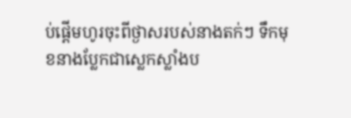ប់ផ្ដើមហូរចុះពីថ្ងាសរបស់នាងតក់ៗ ទឹកមុខនាងប្លែកជាស្លេកស្លាំងប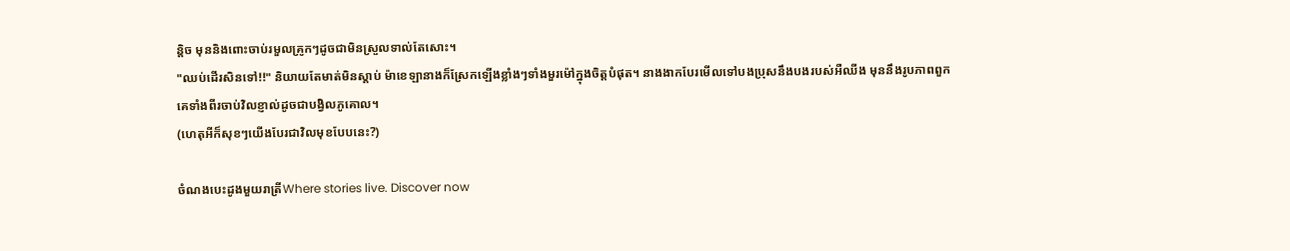ន្តិច មុននិងពោះចាប់រមួលគ្រូកៗដូចជាមិនស្រួលទាល់តែសោះ។
"ឈប់ដើរសិនទៅ!!" និយាយតែមាត់មិនស្ដាប់ ម៉ាខេឡានាងក៏ស្រែកឡើងខ្លាំងៗទាំងមួរម៉ៅក្នុងចិត្តបំផុត។ នាងងាកបែរមើលទៅបងប្រុសនឹងបងរបស់អឺឈីង មុននឹងរូបភាពពួកគេទាំងពីរចាប់វិលខ្ញាល់ដូចជាបង្វិលភូគោល។
(ហេតុអីក៏សុខៗយើងបែរជាវិលមុខបែបនេះ?)

ចំណងបេះដូងមួយរាត្រីWhere stories live. Discover now